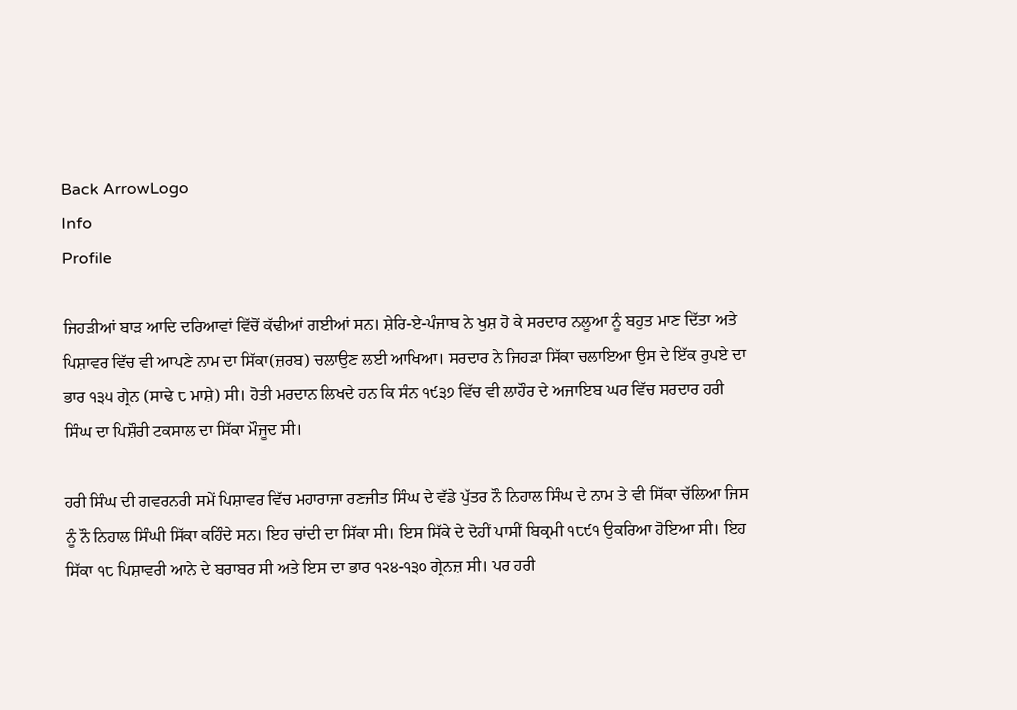Back ArrowLogo
Info
Profile

ਜਿਹੜੀਆਂ ਬਾੜ ਆਦਿ ਦਰਿਆਵਾਂ ਵਿੱਚੋਂ ਕੱਢੀਆਂ ਗਈਆਂ ਸਨ। ਸ਼ੇਰਿ-ਏ-ਪੰਜਾਬ ਨੇ ਖੁਸ਼ ਹੋ ਕੇ ਸਰਦਾਰ ਨਲੂਆ ਨੂੰ ਬਹੁਤ ਮਾਣ ਦਿੱਤਾ ਅਤੇ ਪਿਸ਼ਾਵਰ ਵਿੱਚ ਵੀ ਆਪਣੇ ਨਾਮ ਦਾ ਸਿੱਕਾ(ਜ਼ਰਬ) ਚਲਾਉਣ ਲਈ ਆਖਿਆ। ਸਰਦਾਰ ਨੇ ਜਿਹੜਾ ਸਿੱਕਾ ਚਲਾਇਆ ਉਸ ਦੇ ਇੱਕ ਰੁਪਏ ਦਾ ਭਾਰ ੧੩੫ ਗ੍ਰੇਨ (ਸਾਢੇ ੮ ਮਾਸ਼ੇ) ਸੀ। ਹੋਤੀ ਮਰਦਾਨ ਲਿਖਦੇ ਹਨ ਕਿ ਸੰਨ ੧੯੩੭ ਵਿੱਚ ਵੀ ਲਾਹੌਰ ਦੇ ਅਜਾਇਬ ਘਰ ਵਿੱਚ ਸਰਦਾਰ ਹਰੀ ਸਿੰਘ ਦਾ ਪਿਸ਼ੌਰੀ ਟਕਸਾਲ ਦਾ ਸਿੱਕਾ ਮੌਜੂਦ ਸੀ।

ਹਰੀ ਸਿੰਘ ਦੀ ਗਵਰਨਰੀ ਸਮੇਂ ਪਿਸ਼ਾਵਰ ਵਿੱਚ ਮਹਾਰਾਜਾ ਰਣਜੀਤ ਸਿੰਘ ਦੇ ਵੱਡੇ ਪੁੱਤਰ ਨੌ ਨਿਹਾਲ ਸਿੰਘ ਦੇ ਨਾਮ ਤੇ ਵੀ ਸਿੱਕਾ ਚੱਲਿਆ ਜਿਸ ਨੂੰ ਨੌ ਨਿਹਾਲ ਸਿੰਘੀ ਸਿੱਕਾ ਕਹਿੰਦੇ ਸਨ। ਇਹ ਚਾਂਦੀ ਦਾ ਸਿੱਕਾ ਸੀ। ਇਸ ਸਿੱਕੇ ਦੇ ਦੋਹੀਂ ਪਾਸੀਂ ਬਿਕ੍ਰਮੀ ੧੮੯੧ ਉਕਰਿਆ ਹੋਇਆ ਸੀ। ਇਹ ਸਿੱਕਾ ੧੮ ਪਿਸ਼ਾਵਰੀ ਆਨੇ ਦੇ ਬਰਾਬਰ ਸੀ ਅਤੇ ਇਸ ਦਾ ਭਾਰ ੧੨੪-੧੩੦ ਗ੍ਰੇਨਜ਼ ਸੀ। ਪਰ ਹਰੀ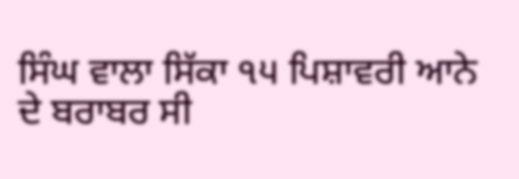ਸਿੰਘ ਵਾਲਾ ਸਿੱਕਾ ੧੫ ਪਿਸ਼ਾਵਰੀ ਆਨੇ ਦੇ ਬਰਾਬਰ ਸੀ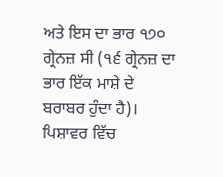ਅਤੇ ਇਸ ਦਾ ਭਾਰ ੧੭੦ ਗ੍ਰੇਨਜ਼ ਸੀ (੧੬ ਗ੍ਰੇਨਜ਼ ਦਾ ਭਾਰ ਇੱਕ ਮਾਸ਼ੇ ਦੇ ਬਰਾਬਰ ਹੁੰਦਾ ਹੈ)। ਪਿਸ਼ਾਵਰ ਵਿੱਚ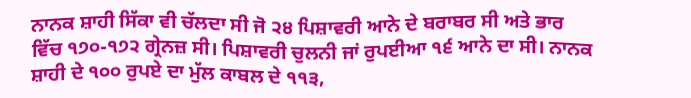ਨਾਨਕ ਸ਼ਾਹੀ ਸਿੱਕਾ ਵੀ ਚੱਲਦਾ ਸੀ ਜੋ ੨੪ ਪਿਸ਼ਾਵਰੀ ਆਨੇ ਦੇ ਬਰਾਬਰ ਸੀ ਅਤੇ ਭਾਰ ਵਿੱਚ ੧੭੦-੧੭੨ ਗ੍ਰੇਨਜ਼ ਸੀ। ਪਿਸ਼ਾਵਰੀ ਚੁਲਨੀ ਜਾਂ ਰੁਪਈਆ ੧੬ ਆਨੇ ਦਾ ਸੀ। ਨਾਨਕ ਸ਼ਾਹੀ ਦੇ ੧੦੦ ਰੁਪਏ ਦਾ ਮੁੱਲ ਕਾਬਲ ਦੇ ੧੧੩,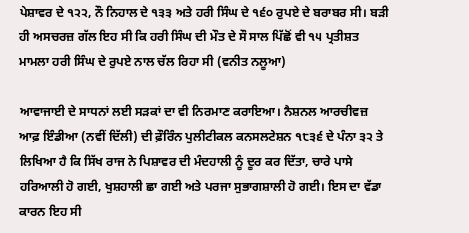ਪੇਸ਼ਾਵਰ ਦੇ ੧੨੨, ਨੌ ਨਿਹਾਲ ਦੇ ੧੩੩ ਅਤੇ ਹਰੀ ਸਿੰਘ ਦੇ ੧੬੦ ਰੁਪਏ ਦੇ ਬਰਾਬਰ ਸੀ। ਬੜੀ ਹੀ ਅਸਚਰਜ਼ ਗੱਲ ਇਹ ਸੀ ਕਿ ਹਰੀ ਸਿੰਘ ਦੀ ਮੌਤ ਦੇ ਸੌ ਸਾਲ ਪਿੱਛੋਂ ਵੀ ੧੫ ਪ੍ਰਤੀਸ਼ਤ ਮਾਮਲਾ ਹਰੀ ਸਿੰਘ ਦੇ ਰੁਪਏ ਨਾਲ ਚੱਲ ਰਿਹਾ ਸੀ (ਵਨੀਤ ਨਲੂਆ)

ਆਵਾਜਾਈ ਦੇ ਸਾਧਨਾਂ ਲਈ ਸੜਕਾਂ ਦਾ ਵੀ ਨਿਰਮਾਣ ਕਰਾਇਆ। ਨੈਸ਼ਨਲ ਆਰਚੀਵਜ਼ ਆਫ਼ ਇੰਡੀਆ (ਨਵੀਂ ਦਿੱਲੀ) ਦੀ ਫ਼ੌਰਿੰਨ ਪੁਲੀਟੀਕਲ ਕਨਸਲਟੇਸ਼ਨ ੧੮੩੬ ਦੇ ਪੰਨਾ ੩੨ ਤੇ ਲਿਖਿਆ ਹੈ ਕਿ ਸਿੱਖ ਰਾਜ ਨੇ ਪਿਸ਼ਾਵਰ ਦੀ ਮੰਦਹਾਲੀ ਨੂੰ ਦੂਰ ਕਰ ਦਿੱਤਾ, ਚਾਰੇ ਪਾਸੇ ਹਰਿਆਲੀ ਹੋ ਗਈ, ਖੁਸ਼ਹਾਲੀ ਛਾ ਗਈ ਅਤੇ ਪਰਜਾ ਸੁਭਾਗਸ਼ਾਲੀ ਹੋ ਗਈ। ਇਸ ਦਾ ਵੱਡਾ ਕਾਰਨ ਇਹ ਸੀ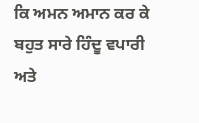ਕਿ ਅਮਨ ਅਮਾਨ ਕਰ ਕੇ ਬਹੁਤ ਸਾਰੇ ਹਿੰਦੂ ਵਪਾਰੀ ਅਤੇ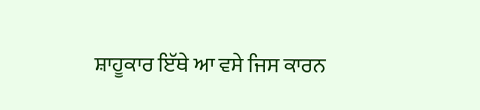ਸ਼ਾਹੂਕਾਰ ਇੱਥੇ ਆ ਵਸੇ ਜਿਸ ਕਾਰਨ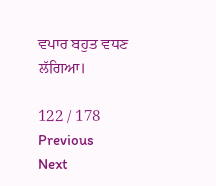ਵਪਾਰ ਬਹੁਤ ਵਧਣ ਲੱਗਿਆ।

122 / 178
Previous
Next